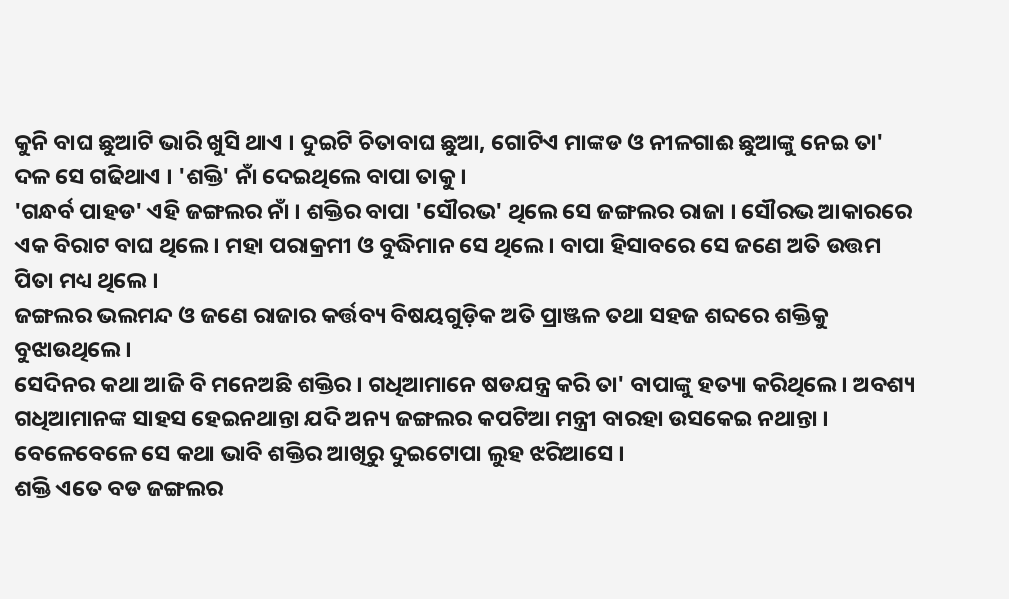କୁନି ବାଘ ଛୁଆଟି ଭାରି ଖୁସି ଥାଏ । ଦୁଇଟି ଚିତାବାଘ ଛୁଆ, ଗୋଟିଏ ମାଙ୍କଡ ଓ ନୀଳଗାଈ ଛୁଆଙ୍କୁ ନେଇ ତା' ଦଳ ସେ ଗଢିଥାଏ । 'ଶକ୍ତି' ନାଁ ଦେଇଥିଲେ ବାପା ତାକୁ ।
'ଗନ୍ଧର୍ବ ପାହଡ' ଏହି ଜଙ୍ଗଲର ନାଁ । ଶକ୍ତିର ବାପା 'ସୌରଭ' ଥିଲେ ସେ ଜଙ୍ଗଲର ରାଜା । ସୌରଭ ଆକାରରେ ଏକ ବିରାଟ ବାଘ ଥିଲେ। ମହା ପରାକ୍ରମୀ ଓ ବୁଦ୍ଧିମାନ ସେ ଥିଲେ । ବାପା ହିସାବରେ ସେ ଜଣେ ଅତି ଉତ୍ତମ ପିତା ମଧ୍ୟ ଥିଲେ ।
ଜଙ୍ଗଲର ଭଲମନ୍ଦ ଓ ଜଣେ ରାଜାର କର୍ତ୍ତବ୍ୟ ବିଷୟଗୁଡ଼ିକ ଅତି ପ୍ରାଞ୍ଜଳ ତଥା ସହଜ ଶବ୍ଦରେ ଶକ୍ତିକୁ ବୁଝାଉଥିଲେ ।
ସେଦିନର କଥା ଆଜି ବି ମନେଅଛି ଶକ୍ତିର । ଗଧିଆମାନେ ଷଡଯନ୍ତ୍ର କରି ତା' ବାପାଙ୍କୁ ହତ୍ୟା କରିଥିଲେ । ଅବଶ୍ୟ ଗଧିଆମାନଙ୍କ ସାହସ ହେଇନଥାନ୍ତା ଯଦି ଅନ୍ୟ ଜଙ୍ଗଲର କପଟିଆ ମନ୍ତ୍ରୀ ବାରହା ଉସକେଇ ନଥାନ୍ତା । ବେଳେବେଳେ ସେ କଥା ଭାବି ଶକ୍ତିର ଆଖିରୁ ଦୁଇଟୋପା ଲୁହ ଝରିଆସେ ।
ଶକ୍ତି ଏତେ ବଡ ଜଙ୍ଗଲର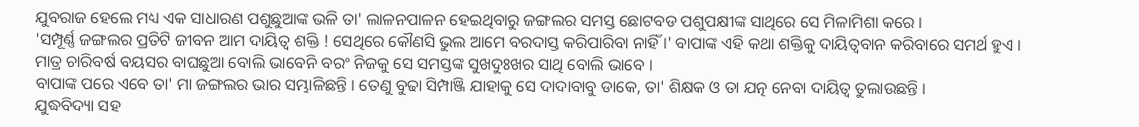ଯୁବରାଜ ହେଲେ ମଧ୍ୟ ଏକ ସାଧାରଣ ପଶୁଛୁଆଙ୍କ ଭଳି ତା' ଲାଳନପାଳନ ହେଇଥିବାରୁ ଜଙ୍ଗଲର ସମସ୍ତ ଛୋଟବଡ ପଶୁପକ୍ଷୀଙ୍କ ସାଥିରେ ସେ ମିଳାମିଶା କରେ ।
'ସମ୍ପୂର୍ଣ୍ଣ ଜଙ୍ଗଲର ପ୍ରତିଟି ଜୀବନ ଆମ ଦାୟିତ୍ବ ଶକ୍ତି ! ସେଥିରେ କୌଣସି ଭୁଲ ଆମେ ବରଦାସ୍ତ କରିପାରିବା ନାହିଁ ।' ବାପାଙ୍କ ଏହି କଥା ଶକ୍ତିକୁ ଦାୟିତ୍ବବାନ କରିବାରେ ସମର୍ଥ ହୁଏ । ମାତ୍ର ଚାରିବର୍ଷ ବୟସର ବାଘଛୁଆ ବୋଲି ଭାବେନି ବରଂ ନିଜକୁ ସେ ସମସ୍ତଙ୍କ ସୁଖଦୁଃଖର ସାଥି ବୋଲି ଭାବେ ।
ବାପାଙ୍କ ପରେ ଏବେ ତା' ମା ଜଙ୍ଗଲର ଭାର ସମ୍ଭାଳିଛନ୍ତି । ତେଣୁ ବୁଢା ସିମ୍ପାଞ୍ଜି ଯାହାକୁ ସେ ଦାଦାବାବୁ ଡାକେ, ତା' ଶିକ୍ଷକ ଓ ତା ଯତ୍ନ ନେବା ଦାୟିତ୍ବ ତୁଲାଉଛନ୍ତି ।
ଯୁଦ୍ଧବିଦ୍ୟା ସହ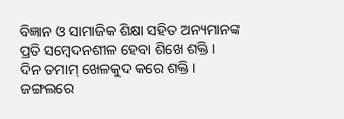ବିଜ୍ଞାନ ଓ ସାମାଜିକ ଶିକ୍ଷା ସହିତ ଅନ୍ୟମାନଙ୍କ ପ୍ରତି ସମ୍ବେଦନଶୀଳ ହେବା ଶିଖେ ଶକ୍ତି ।
ଦିନ ତମାମ୍ ଖେଳକୁଦ କରେ ଶକ୍ତି । ଜଙ୍ଗଲରେ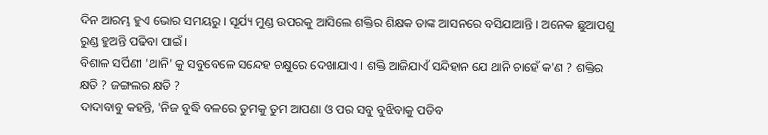ଦିନ ଆରମ୍ଭ ହୁଏ ଭୋର ସମୟରୁ । ସୂର୍ଯ୍ୟ ମୁଣ୍ଡ ଉପରକୁ ଆସିଲେ ଶକ୍ତିର ଶିକ୍ଷକ ତାଙ୍କ ଆସନରେ ବସିଯାଆନ୍ତି । ଅନେକ ଛୁଆପଶୁ ରୁଣ୍ଡ ହୁଅନ୍ତି ପଢିବା ପାଇଁ ।
ବିଶାଳ ସର୍ପିଣୀ 'ଥାନି' କୁ ସବୁବେଳେ ସନ୍ଦେହ ଚକ୍ଷୁରେ ଦେଖାଯାଏ । ଶକ୍ତି ଆଜିଯାଏଁ ସନ୍ଦିହାନ ଯେ ଥାନି ଚାହେଁ କ'ଣ ? ଶକ୍ତିର କ୍ଷତି ? ଜଙ୍ଗଲର କ୍ଷତି ?
ଦାଦାବାବୁ କହନ୍ତି, 'ନିଜ ବୁଦ୍ଧି ବଳରେ ତୁମକୁ ତୁମ ଆପଣା ଓ ପର ସବୁ ବୁଝିବାକୁ ପଡିବ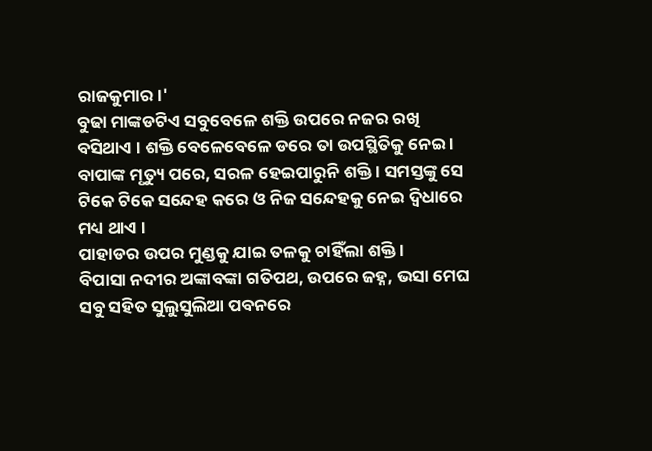ରାଜକୁମାର।'
ବୁଢା ମାଙ୍କଡଟିଏ ସବୁବେଳେ ଶକ୍ତି ଉପରେ ନଜର ରଖି ବସିଥାଏ । ଶକ୍ତି ବେଳେବେଳେ ଡରେ ତା ଉପସ୍ଥିତିକୁ ନେଇ ।
ବାପାଙ୍କ ମୃତ୍ୟୁ ପରେ, ସରଳ ହେଇପାରୁନି ଶକ୍ତି । ସମସ୍ତଙ୍କୁ ସେ ଟିକେ ଟିକେ ସନ୍ଦେହ କରେ ଓ ନିଜ ସନ୍ଦେହକୁ ନେଇ ଦ୍ଵିଧାରେ ମଧ୍ୟ ଥାଏ ।
ପାହାଡର ଉପର ମୁଣ୍ଡକୁ ଯାଇ ତଳକୁ ଚାହିଁଲା ଶକ୍ତି ।
ବିପାସା ନଦୀର ଅଙ୍କାବଙ୍କା ଗତିପଥ, ଉପରେ ଜହ୍ନ, ଭସା ମେଘ ସବୁ ସହିତ ସୁଲୁସୁଲିଆ ପବନରେ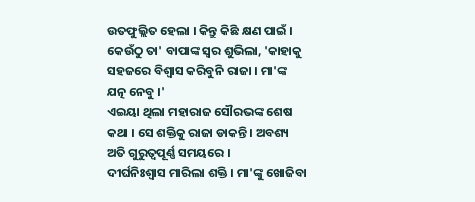ଉତଫୁଲ୍ଲିତ ହେଲା । କିନ୍ତୁ କିଛି କ୍ଷଣ ପାଇଁ । କେଉଁଠୁ ତା' ବାପାଙ୍କ ସ୍ବର ଶୁଭିଲା, 'କାହାକୁ ସହଜରେ ବିଶ୍ବାସ କରିବୁନି ରାଜା । ମା'ଙ୍କ ଯତ୍ନ ନେବୁ ।'
ଏଇୟା ଥିଲା ମହାରାଜ ସୌରଭଙ୍କ ଶେଷ କଥା । ସେ ଶକ୍ତିକୁ ରାଜା ଡାକନ୍ତି । ଅବଶ୍ୟ ଅତି ଗୁରୁତ୍ବପୂର୍ଣ୍ଣ ସମୟରେ ।
ଦୀର୍ଘନିଃଶ୍ବାସ ମାରିଲା ଶକ୍ତି । ମା'ଙ୍କୁ ଖୋଜିବା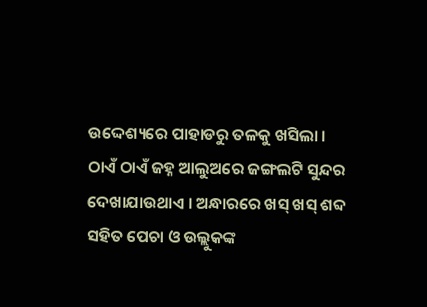ଉଦ୍ଦେଶ୍ୟରେ ପାହାଡରୁ ତଳକୁ ଖସିଲା ।
ଠାଏଁ ଠାଏଁ ଜହ୍ନ ଆଲୁଅରେ ଜଙ୍ଗଲଟି ସୁନ୍ଦର ଦେଖାଯାଉଥାଏ । ଅନ୍ଧାରରେ ଖସ୍ ଖସ୍ ଶବ୍ଦ ସହିତ ପେଚା ଓ ଉଲ୍ଲୁକଙ୍କ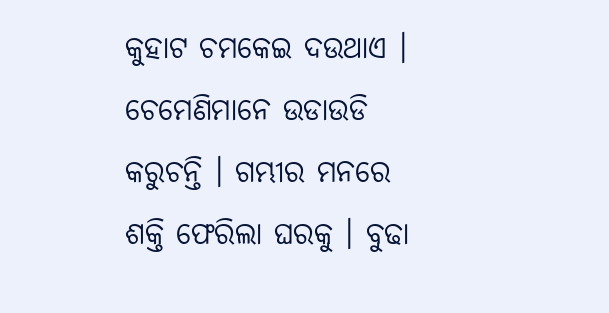କୁହାଟ ଚମକେଇ ଦଉଥାଏ । ଚେମେଣିମାନେ ଉଡାଉଡି କରୁଚନ୍ତି । ଗମ୍ଭୀର ମନରେ ଶକ୍ତି ଫେରିଲା ଘରକୁ । ବୁଢା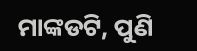ମାଙ୍କଡଟି, ପୁଣି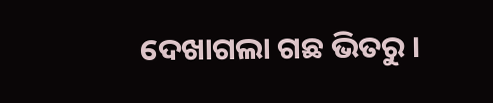ଦେଖାଗଲା ଗଛ ଭିତରୁ ।